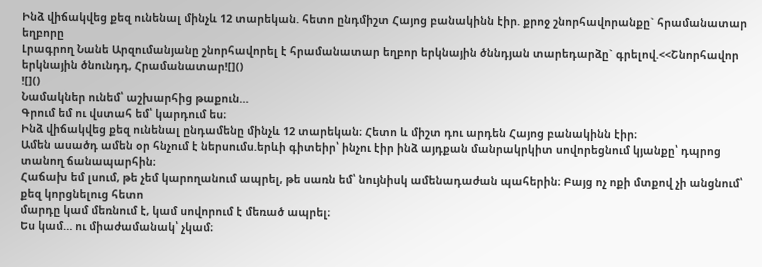Ինձ վիճակվեց քեզ ունենալ մինչև 12 տարեկան. հետո ընդմիշտ Հայոց բանակինն էիր. քրոջ շնորհավորանքը` հրամանատար եղբորը
Լրագրող Նանե Արզումանյանը շնորհավորել է հրամանատար եղբոր երկնային ծննդյան տարեդարձը` գրելով.<<Շնորհավոր երկնային ծնունդդ, Հրամանատար![]()
![]()
Նամակներ ունեմ՝ աշխարհից թաքուն…
Գրում եմ ու վստահ եմ՝ կարդում ես։
Ինձ վիճակվեց քեզ ունենալ ընդամենը մինչև 12 տարեկան։ Հետո և միշտ դու արդեն Հայոց բանակինն էիր։
Ամեն ասածդ ամեն օր հնչում է ներսումս.երևի գիտեիր՝ ինչու էիր ինձ այդքան մանրակրկիտ սովորեցնում կյանքը՝ դպրոց տանող ճանապարհին։
Հաճախ եմ լսում, թե չեմ կարողանում ապրել, թե սառն եմ՝ նույնիսկ ամենադաժան պահերին։ Բայց ոչ ոքի մտքով չի անցնում՝ քեզ կորցնելուց հետո
մարդը կամ մեռնում է, կամ սովորում է մեռած ապրել։
Ես կամ… ու միաժամանակ՝ չկամ։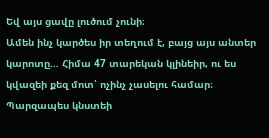Եվ այս ցավը լուծում չունի։
Ամեն ինչ կարծես իր տեղում է, բայց այս անտեր կարոտը… Հիմա 47 տարեկան կլինեիր, ու ես կվազեի քեզ մոտ՝ ոչինչ չասելու համար։ Պարզապես կնստեի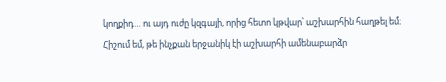կողքիդ… ու այդ ուժը կզգայի, որից հետո կթվար՝ աշխարհին հաղթել եմ։
Հիշում եմ, թե ինչքան երջանիկ էի աշխարհի ամենաբարձր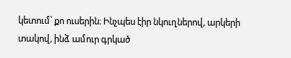կետում՝ քո ուսերին։ Ինչպես էիր նկուղներով, արկերի տակով, ինձ ամուր գրկած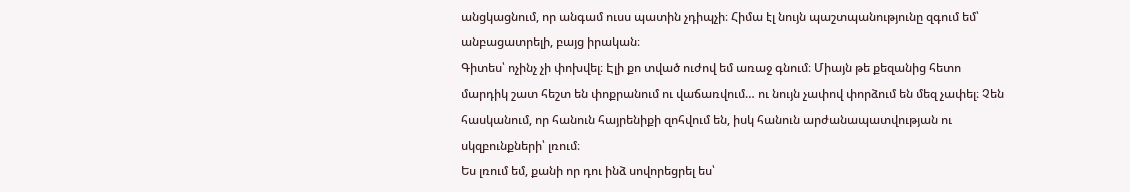անցկացնում, որ անգամ ուսս պատին չդիպչի։ Հիմա էլ նույն պաշտպանությունը զգում եմ՝ անբացատրելի, բայց իրական։
Գիտես՝ ոչինչ չի փոխվել։ Էլի քո տված ուժով եմ առաջ գնում։ Միայն թե քեզանից հետո մարդիկ շատ հեշտ են փոքրանում ու վաճառվում… ու նույն չափով փորձում են մեզ չափել։ Չեն հասկանում, որ հանուն հայրենիքի զոհվում են, իսկ հանուն արժանապատվության ու սկզբունքների՝ լռում։
Ես լռում եմ, քանի որ դու ինձ սովորեցրել ես՝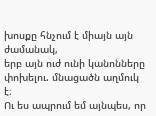խոսքը հնչում է միայն այն ժամանակ,
երբ այն ուժ ունի կանոնները փոխելու. մնացածն աղմուկ է։
Ու ես ապրում եմ այնպես, որ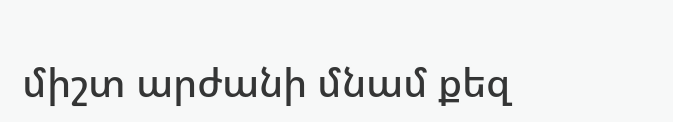միշտ արժանի մնամ քեզ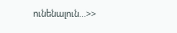ունենալուն…>>